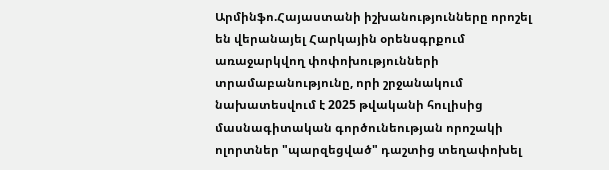Արմինֆո.Հայաստանի իշխանությունները որոշել են վերանայել Հարկային օրենսգրքում առաջարկվող փոփոխությունների տրամաբանությունը, որի շրջանակում նախատեսվում է 2025 թվականի հուլիսից մասնագիտական գործունեության որոշակի ոլորտներ "պարզեցված" դաշտից տեղափոխել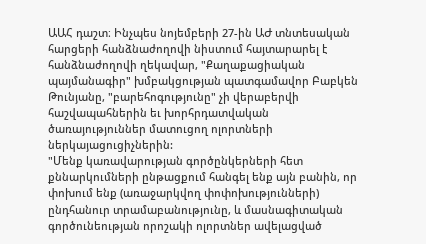ԱԱՀ դաշտ։ Ինչպես նոյեմբերի 27-ին ԱԺ տնտեսական հարցերի հանձնաժողովի նիստում հայտարարել է հանձնաժողովի ղեկավար, "Քաղաքացիական պայմանագիր" խմբակցության պատգամավոր Բաբկեն Թունյանը, "բարեհոգությունը" չի վերաբերվի հաշվապահներին եւ խորհրդատվական ծառայություններ մատուցող ոլորտների ներկայացուցիչներին:
"Մենք կառավարության գործընկերների հետ քննարկումների ընթացքում հանգել ենք այն բանին, որ փոխում ենք (առաջարկվող փոփոխությունների) ընդհանուր տրամաբանությունը, և մասնագիտական գործունեության որոշակի ոլորտներ ավելացված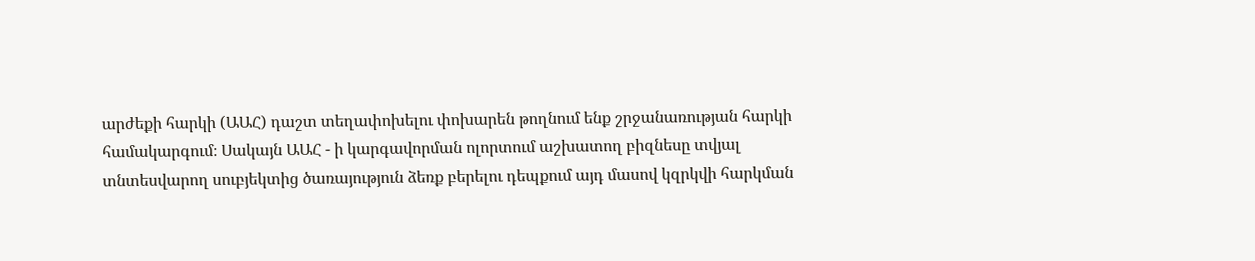արժեքի հարկի (ԱԱՀ) դաշտ տեղափոխելու փոխարեն թողնում ենք շրջանառության հարկի համակարգում։ Սակայն ԱԱՀ - ի կարգավորման ոլորտում աշխատող բիզնեսը տվյալ տնտեսվարող սուբյեկտից ծառայություն ձեռք բերելու դեպքում այդ մասով կզրկվի հարկման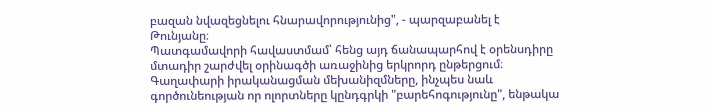բազան նվազեցնելու հնարավորությունից", - պարզաբանել է Թունյանը։
Պատգամավորի հավաստմամ՝ հենց այդ ճանապարհով է օրենսդիրը մտադիր շարժվել օրինագծի առաջինից երկրորդ ընթերցում։ Գաղափարի իրականացման մեխանիզմները, ինչպես նաև գործունեության որ ոլորտները կընդգրկի "բարեհոգությունը", ենթակա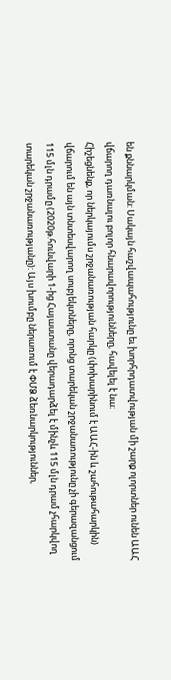են քննարկման: Սակայն հաշվապահությունը եւ խորհրդատվության մի շարք ոլորտներ ունեն ԱԱՀ վճարող դառնալու բոլոր հնարավորությունները, հավելել է նա։
Հիշեցնենք, որ ներկայումս շրջանառության հարկը (փոխարինում է ԱԱՀ-ին և շահութահարկին) վճարում են այն տնտեսվարող սուբյեկտները, որոնց տարեկան շրջանառությունը չի գերազանցում 115 մլն դրամը (2020թ.հունվարի 1-ից Հայաստանը վերադարձել է մինչև 115 մլն դրամ չհարկվող տարեկան շրջանառությանը): Այս խումբը ներառում է ՓՄՁ ձեռնարկություններ,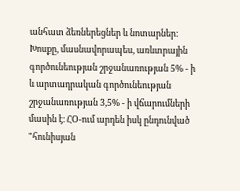անհատ ձեռներեցներ և նոտարներ: Խոսքը, մասնավորապես, առևտրային գործունեության շրջանառության 5% - ի և արտադրական գործունեության շրջանառության 3,5% - ի վճարումների մասին է։ ՀՕ-ում արդեն իսկ ընդունված "հունիսյան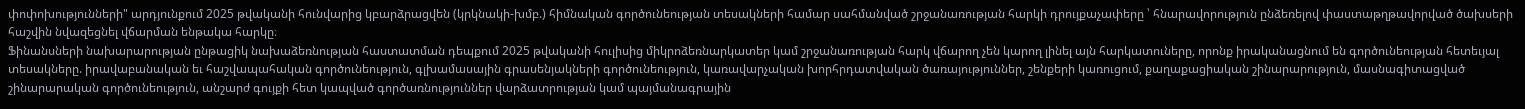փոփոխությունների" արդյունքում 2025 թվականի հունվարից կբարձրացվեն (կրկնակի-խմբ.) հիմնական գործունեության տեսակների համար սահմանված շրջանառության հարկի դրույքաչափերը ՝ հնարավորություն ընձեռելով փաստաթղթավորված ծախսերի հաշվին նվազեցնել վճարման ենթակա հարկը։
Ֆինանսների նախարարության ընթացիկ նախաձեռնության հաստատման դեպքում 2025 թվականի հուլիսից միկրոձեռնարկատեր կամ շրջանառության հարկ վճարող չեն կարող լինել այն հարկատուները, որոնք իրականացնում են գործունեության հետեւյալ տեսակները. իրավաբանական եւ հաշվապահական գործունեություն, գլխամասային գրասենյակների գործունեություն, կառավարչական խորհրդատվական ծառայություններ, շենքերի կառուցում, քաղաքացիական շինարարություն, մասնագիտացված շինարարական գործունեություն, անշարժ գույքի հետ կապված գործառնություններ վարձատրության կամ պայմանագրային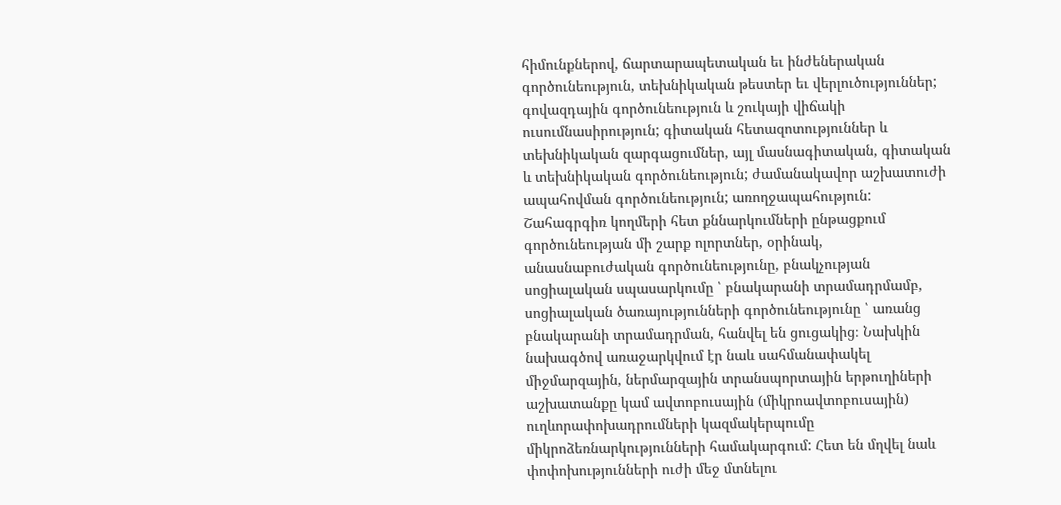հիմունքներով, ճարտարապետական եւ ինժեներական գործունեություն, տեխնիկական թեստեր եւ վերլուծություններ; գովազդային գործունեություն և շուկայի վիճակի ուսումնասիրություն; գիտական հետազոտություններ և տեխնիկական զարգացումներ, այլ մասնագիտական, գիտական և տեխնիկական գործունեություն; ժամանակավոր աշխատուժի ապահովման գործունեություն; առողջապահություն:
Շահագրգիռ կողմերի հետ քննարկումների ընթացքում գործունեության մի շարք ոլորտներ, օրինակ, անասնաբուժական գործունեությունը, բնակչության սոցիալական սպասարկումը ՝ բնակարանի տրամադրմամբ, սոցիալական ծառայությունների գործունեությունը ՝ առանց բնակարանի տրամադրման, հանվել են ցուցակից։ Նախկին նախագծով առաջարկվում էր նաև սահմանափակել միջմարզային, ներմարզային տրանսպորտային երթուղիների աշխատանքը կամ ավտոբուսային (միկրոավտոբուսային) ուղևորափոխադրումների կազմակերպումը միկրոձեռնարկությունների համակարգում: Հետ են մղվել նաև փոփոխությունների ուժի մեջ մտնելու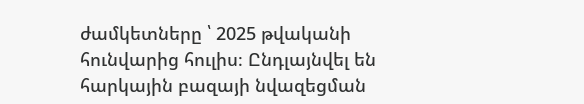ժամկետները ՝ 2025 թվականի հունվարից հուլիս։ Ընդլայնվել են հարկային բազայի նվազեցման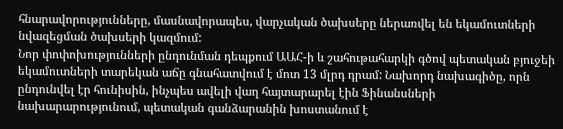հնարավորությունները, մասնավորապես, վարչական ծախսերը ներառվել են եկամուտների նվազեցման ծախսերի կազմում:
Նոր փոփոխությունների ընդունման դեպքում ԱԱՀ-ի և շահութահարկի գծով պետական բյուջեի եկամուտների տարեկան աճը գնահատվում է մոտ 13 մլրդ դրամ: Նախորդ նախագիծը, որն ընդունվել էր հունիսին, ինչպես ավելի վաղ հայտարարել էին Ֆինանսների նախարարությունում, պետական գանձարանին խոստանում է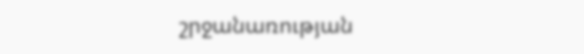շրջանառության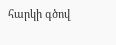հարկի գծով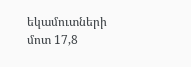եկամուտների մոտ 17,8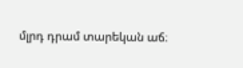մլրդ դրամ տարեկան աճ։